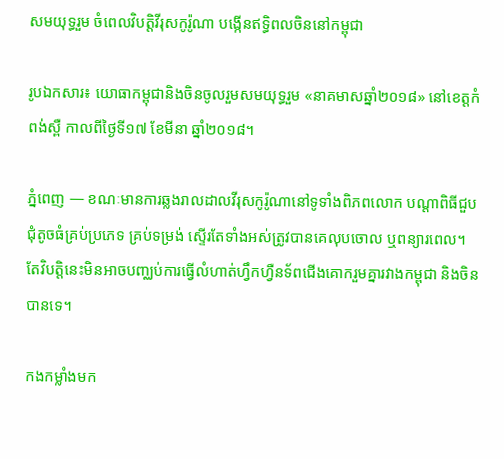សមយុទ្ធរួម ចំពេលវិបត្តិវីរុសកូរ៉ូណា បង្កើនឥទ្ធិពលចិននៅកម្ពុជា

រូបឯកសារ៖ យោធាកម្ពុជានិងចិនចូលរួមសមយុទ្ធរួម «នាគមាសឆ្នាំ២០១៨» នៅខេត្តកំពង់ស្ពឺ កាលពីថ្ងៃទី១៧ ខែមីនា ឆ្នាំ២០១៨។

ភ្នំពេញ — ខណៈមានការឆ្លងរាលដាលវីរុសកូរ៉ូណានៅទូទាំងពិភពលោក បណ្ដាពិធីជួបជុំតូចធំគ្រប់ប្រភេទ គ្រប់ទម្រង់ ស្ទើរតែទាំងអស់ត្រូវបានគេលុបចោល ឬពន្យារពេល។ តែវិបត្តិនេះមិនអាចបញ្ឈប់ការធ្វើលំហាត់ហ្វឹកហ្វឺនទ័ពជើងគោករួមគ្នារវាងកម្ពុជា និងចិនបានទេ។

កងកម្លាំងមក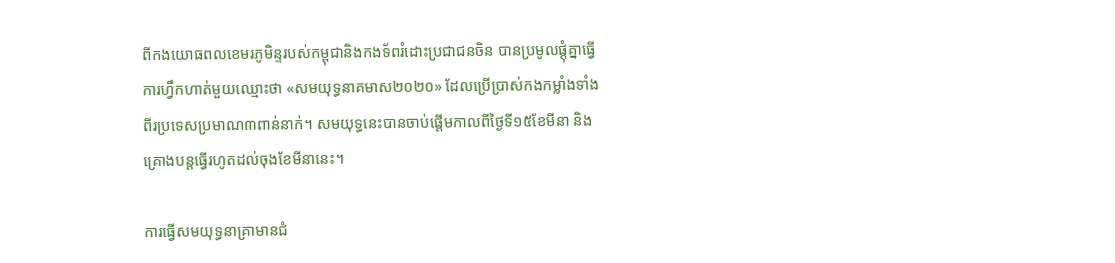ពីកងយោធពលខេមរភូមិន្ទរបស់កម្ពុជានិងកងទ័ពរំដោះប្រជាជនចិន បានប្រមូលផ្ដុំគ្នាធ្វើការហ្វឹកហាត់មួយឈ្មោះថា «សមយុទ្ធនាគមាស២០២០» ដែលប្រើប្រាស់កងកម្លាំងទាំងពីរប្រទេសប្រមាណ៣ពាន់នាក់។ សមយុទ្ធនេះបានចាប់ផ្ដើមកាលពីថ្ងៃទី១៥ខែមីនា និងគ្រោងបន្តធ្វើរហូតដល់ចុងខែមីនានេះ។

ការធ្វើសមយុទ្ធនាគ្រាមានជំ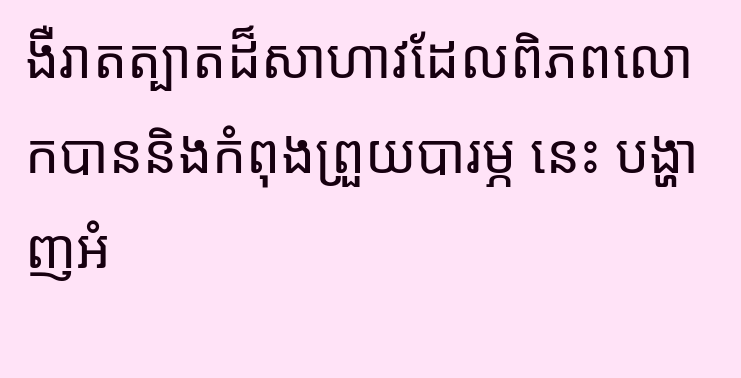ងឺរាតត្បាតដ៏សាហាវដែលពិភពលោកបាននិងកំពុងព្រួយបារម្ភ នេះ បង្ហាញអំ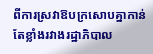ពីការស្រវាឱបក្រសោបគ្នាកាន់តែខ្លាំងរវាងរដ្ឋាភិបាល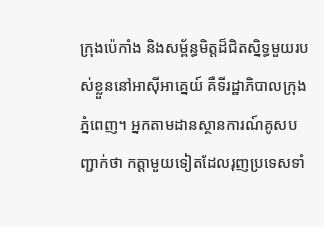ក្រុងប៉េកាំង និងសម្ព័ន្ធមិត្តដ៏ជិតស្និទ្ធមួយរបស់ខ្លួននៅអាស៊ីអាគ្នេយ៍ គឺទីរដ្ឋាភិបាលក្រុងភ្នំពេញ។ អ្នកតាមដានស្ថានការណ៍គូសបញ្ជាក់ថា កត្តាមួយទៀតដែលរុញប្រទេសទាំ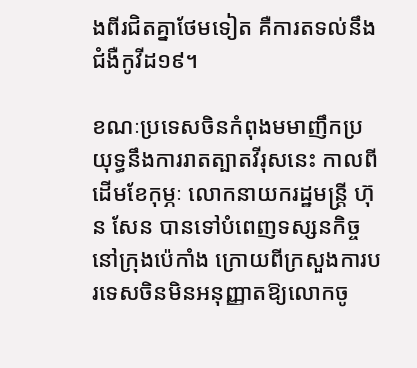ងពីរជិតគ្នាថែមទៀត គឺការតទល់នឹងជំងឺកូវីដ១៩។

ខណៈប្រទេសចិនកំពុងមមាញឹកប្រយុទ្ធនឹងការរាតត្បាតវីរុសនេះ កាលពីដើមខែកុម្ភៈ លោកនាយករដ្ឋមន្ត្រី ហ៊ុន សែន បានទៅបំពេញទស្សនកិច្ចនៅក្រុងប៉េកាំង ក្រោយពីក្រសួងការបរទេសចិនមិនអនុញ្ញាតឱ្យលោកចូ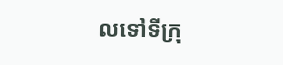លទៅទីក្រុ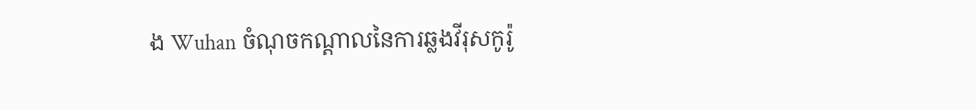ង Wuhan ចំណុចកណ្ដាលនៃការឆ្លងវីរុសកូរ៉ូ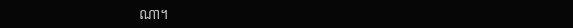ណា។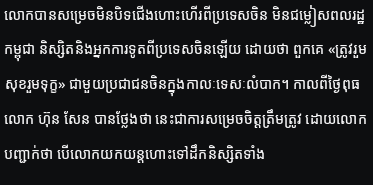លោកបានសម្រេចមិនបិទជើងហោះហើរពីប្រទេសចិន មិនជម្លៀសពលរដ្ឋកម្ពុជា និស្សិតនិងអ្នកការទូតពីប្រទេសចិនឡើយ ដោយថា ពួកគេ «ត្រូវរួមសុខរួមទុក្ខ» ជាមួយប្រជាជនចិនក្នុងកាលៈទេសៈលំបាក។ កាលពីថ្ងៃពុធ លោក ហ៊ុន សែន បានថ្លែងថា នេះជាការសម្រេចចិត្តត្រឹមត្រូវ ដោយលោកបញ្ជាក់ថា បើលោកយកយន្តហោះទៅដឹកនិស្សិតទាំង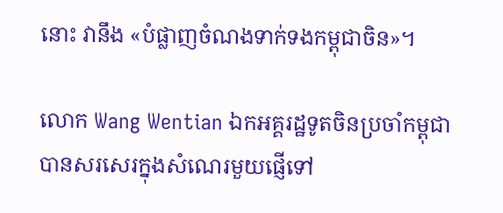នោះ វានឹង «បំផ្លាញចំណងទាក់ទងកម្ពុជាចិន»។

លោក Wang Wentian ឯកអគ្គរដ្ឋទូតចិនប្រចាំកម្ពុជា បានសរសេរក្នុងសំណេរមួយផ្ញើទៅ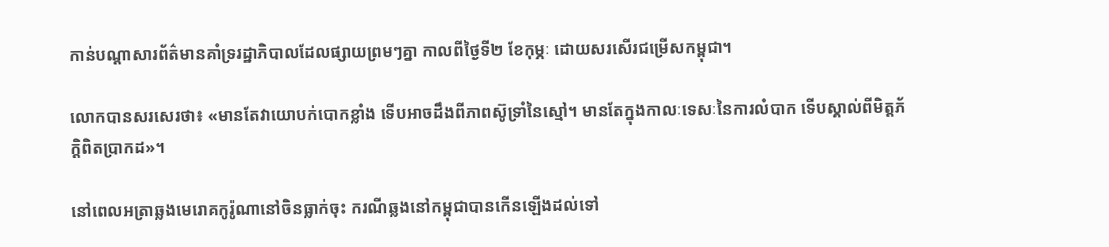កាន់បណ្ដាសារព័ត៌មានគាំទ្ររដ្ឋាភិបាលដែលផ្សាយព្រមៗគ្នា កាលពីថ្ងៃទី២ ខែកុម្ភៈ ដោយសរសើរជម្រើសកម្ពុជា។

លោកបានសរសេរថា៖ «មានតែវាយោបក់បោកខ្លាំង ទើបអាចដឹងពីភាពស៊ូទ្រាំនៃស្មៅ។ មានតែក្នុងកាលៈទេសៈនៃការលំបាក ទើបស្គាល់ពីមិត្តភ័ក្តិពិតប្រាកដ»។

នៅពេលអត្រាឆ្លងមេរោគកូរ៉ូណានៅចិនធ្លាក់ចុះ ករណីឆ្លងនៅកម្ពុជាបានកើនឡើងដល់ទៅ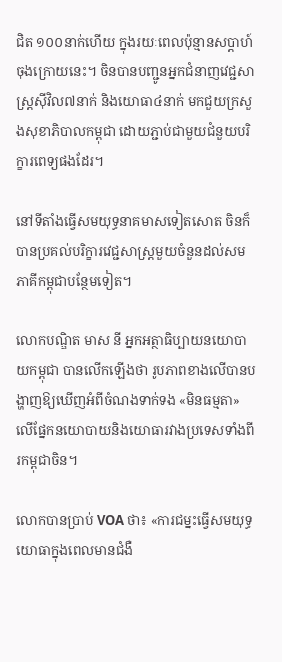ជិត ១០០នាក់ហើយ ក្នុងរយៈពេលប៉ុន្មានសប្តាហ៍ចុងក្រោយនេះ។ ចិនបានបញ្ជូនអ្នកជំនាញវេជ្ជសាស្ត្រស៊ីវិល៧នាក់ និងយោធា៤នាក់ មកជួយក្រសួងសុខាភិបាលកម្ពុជា ដោយភ្ជាប់ជាមួយជំនួយបរិក្ខារពេទ្យផងដែរ។

នៅទីតាំងធ្វើសមយុទ្ធនាគមាសទៀតសោត ចិនក៏បានប្រគល់បរិក្ខារវេជ្ជសាស្ត្រមួយចំនួនដល់សមភាគីកម្ពុជាបន្ថែមទៀត។

លោកបណ្ឌិត មាស នី អ្នកអត្ថាធិប្បាយនយោបាយកម្ពុជា បានលើកឡើងថា រូបភាពខាងលើបានបង្ហាញឱ្យឃើញអំពីចំណងទាក់ទង «មិនធម្មតា» លើផ្នែកនយោបាយនិងយោធារវាងប្រទេសទាំងពីរកម្ពុជាចិន។

លោកបានប្រាប់ VOA ថា៖ «ការជម្នះធ្វើសមយុទ្ធយោធាក្នុងពេលមានជំងឺ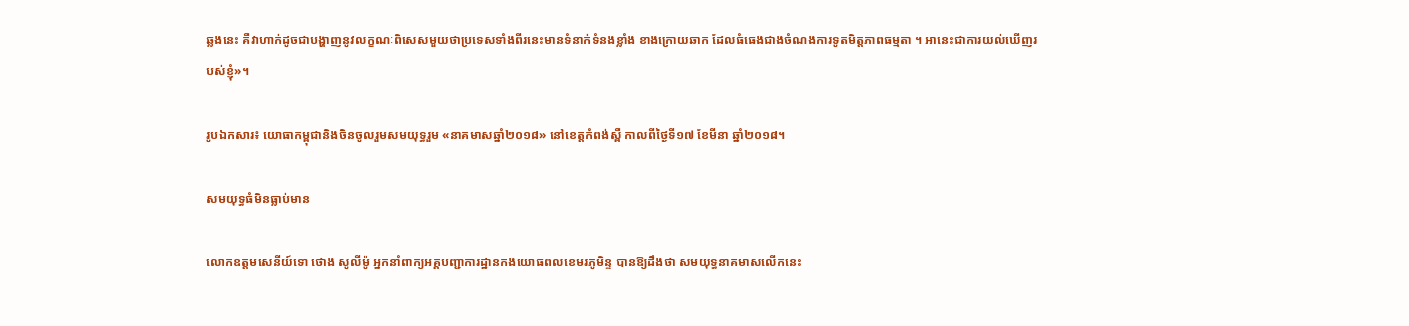ឆ្លងនេះ គឺវាហាក់ដូចជាបង្ហាញនូវលក្ខណៈពិសេសមួយថាប្រទេសទាំងពីរនេះមានទំនាក់ទំនងខ្លាំង ខាងក្រោយឆាក ដែលធំធេងជាងចំណងការទូតមិត្តភាពធម្មតា ។ អានេះជាការយល់ឃើញរបស់ខ្ញុំ»។

រូបឯកសារ៖ យោធាកម្ពុជានិងចិនចូលរួមសមយុទ្ធរួម «នាគមាសឆ្នាំ២០១៨» នៅខេត្តកំពង់ស្ពឺ កាលពីថ្ងៃទី១៧ ខែមីនា ឆ្នាំ២០១៨។

សមយុទ្ធធំមិនធ្លាប់មាន

លោកឧត្ដមសេនីយ៍ទោ ថោង សូលីម៉ូ អ្នកនាំពាក្យអគ្គបញ្ជាការដ្ឋានកងយោធពលខេមរភូមិន្ទ បានឱ្យដឹងថា សមយុទ្ធនាគមាសលើកនេះ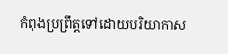កំពុងប្រព្រឹត្តទៅដោយបរិយាកាស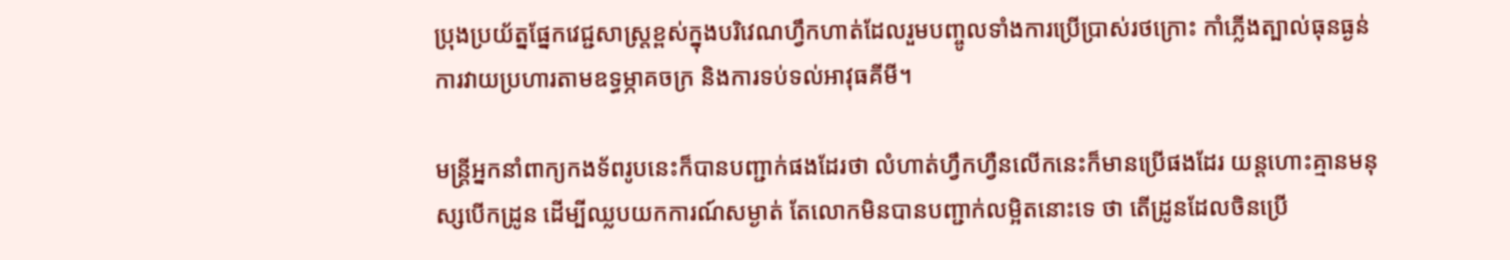ប្រុងប្រយ័ត្នផ្នែកវេជ្ជសាស្ត្រខ្ពស់ក្នុងបរិវេណហ្វឹកហាត់ដែលរួមបញ្ចូលទាំងការប្រើប្រាស់រថក្រោះ កាំភ្លើងត្បាល់ធុនធ្ងន់ ការវាយប្រហារតាមឧទ្ធម្ភាគចក្រ និងការទប់ទល់អាវុធគីមី។

មន្ត្រីអ្នកនាំពាក្យកងទ័ពរូបនេះក៏បានបញ្ជាក់ផងដែរថា លំហាត់ហ្វឹកហ្វឺនលើកនេះក៏មានប្រើផងដែរ យន្តហោះគ្មានមនុស្សបើកដ្រូន ដើម្បីឈ្លបយកការណ៍សម្ងាត់ តែលោកមិនបានបញ្ជាក់លម្អិតនោះទេ ថា តើដ្រូនដែលចិនប្រើ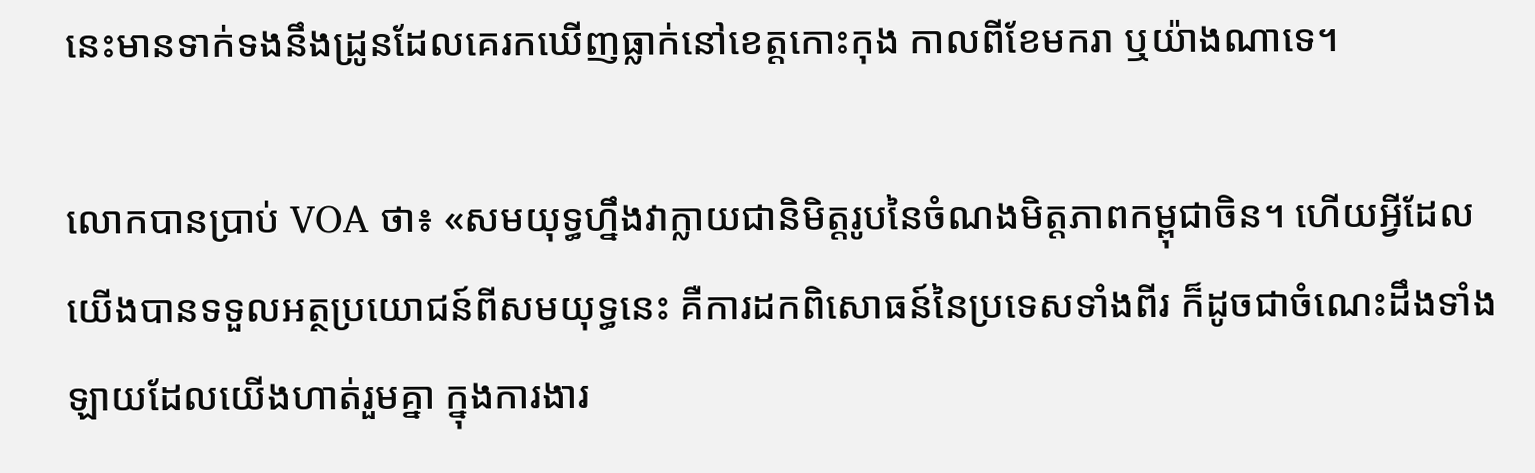នេះមានទាក់ទងនឹងដ្រូនដែលគេរកឃើញធ្លាក់នៅខេត្តកោះកុង កាលពីខែមករា ឬយ៉ាងណាទេ។

លោកបានប្រាប់ VOA ថា៖ «សមយុទ្ធហ្នឹងវាក្លាយជានិមិត្តរូបនៃចំណងមិត្តភាពកម្ពុជាចិន។ ហើយអ្វីដែលយើងបានទទួលអត្ថប្រយោជន៍ពីសមយុទ្ធនេះ គឺការដកពិសោធន៍នៃប្រទេសទាំងពីរ ក៏ដូចជាចំណេះដឹងទាំងឡាយដែលយើងហាត់រួមគ្នា ក្នុងការងារ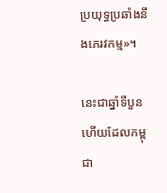ប្រយុទ្ធប្រឆាំងនឹងភេរវកម្ម»។

នេះជាឆ្នាំទីបួនហើយដែលកម្ពុជា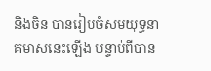និងចិន បានរៀបចំសមយុទ្ធនាគមាសនេះឡើង បន្ទាប់ពីបាន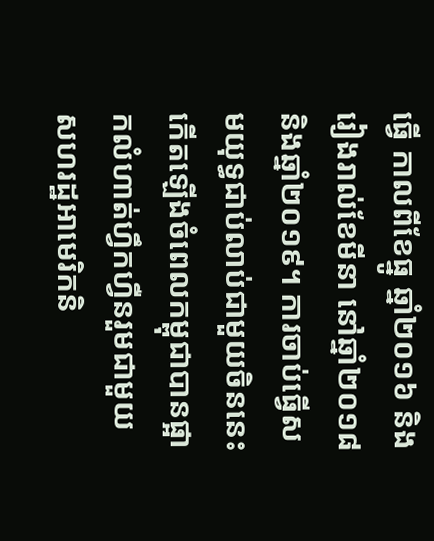ធ្វើ កាលពីខែធ្នូ ឆ្នាំ២០១៦ និងរៀងរាល់ខែមីនា នៅឆ្នាំ២០១៨ និងឆ្នាំ២០១៩។ ការចាប់ធ្វើសមយុទ្ធជាប់លាប់ជាមួយចិននេះ កើតឡើងចំពេលកម្ពុជាបានផ្អាកលំហាត់ហ្វឹកហ្វឺនរួមជាមួយសហរដ្ឋអាមេរិកនិ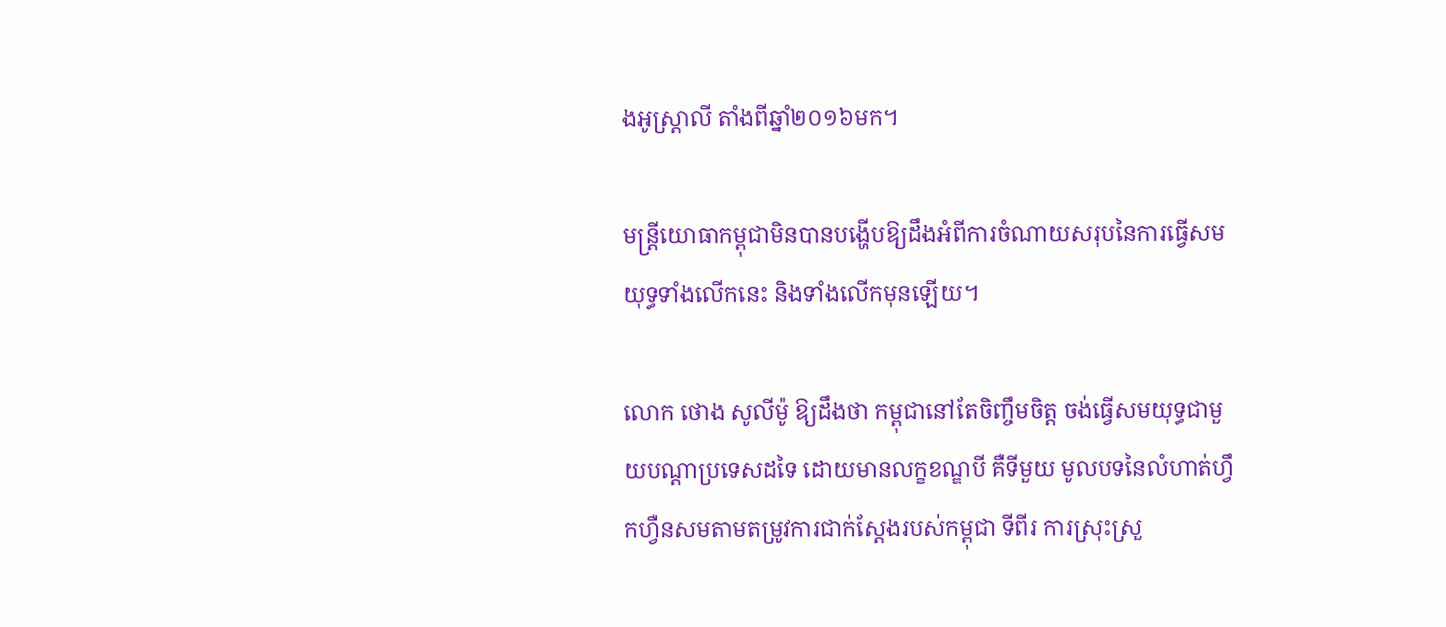ងអូស្ត្រាលី តាំងពីឆ្នាំ២០១៦មក។

មន្ត្រីយោធាកម្ពុជាមិនបានបង្ហើបឱ្យដឹងអំពីការចំណាយសរុបនៃការធ្វើសមយុទ្ធទាំងលើកនេះ និងទាំងលើកមុនឡើយ។

លោក ថោង សូលីម៉ូ ឱ្យដឹងថា កម្ពុជានៅតែចិញ្ចឹមចិត្ត ចង់ធ្វើសមយុទ្ធជាមួយបណ្ដាប្រទេសដទៃ ដោយមានលក្ខខណ្ឌបី គឺទីមួយ មូលបទនៃលំហាត់ហ្វឹកហ្វឺនសមតាមតម្រូវការជាក់ស្ដែងរបស់កម្ពុជា ទីពីរ ការស្រុះស្រួ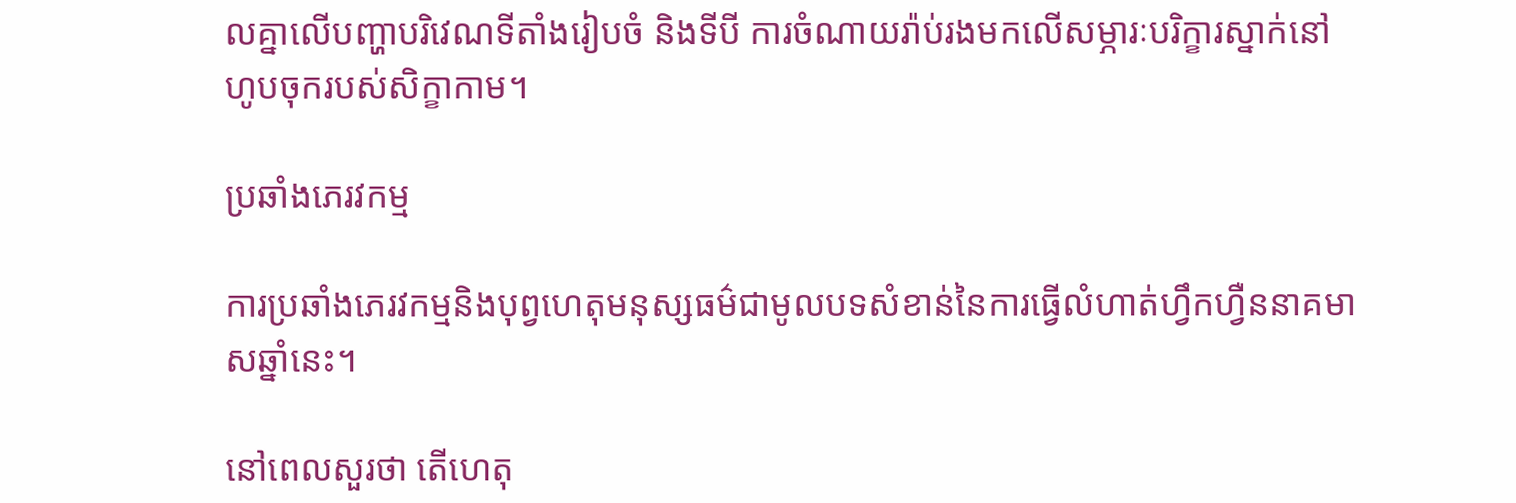លគ្នាលើបញ្ហាបរិវេណទីតាំងរៀបចំ និងទីបី ការចំណាយរ៉ាប់រងមកលើសម្ភារៈបរិក្ខារស្នាក់នៅហូបចុករបស់សិក្ខាកាម។

ប្រឆាំងភេរវកម្ម

ការប្រឆាំងភេរវកម្មនិងបុព្វហេតុមនុស្សធម៌ជាមូលបទសំខាន់នៃការធ្វើលំហាត់ហ្វឹកហ្វឺននាគមាសឆ្នាំនេះ។

នៅពេលសួរថា តើហេតុ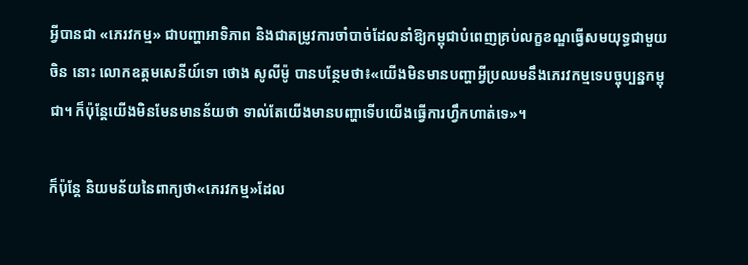អ្វីបានជា «ភេរវកម្ម» ជាបញ្ហាអាទិភាព និងជាតម្រូវការចាំបាច់ដែលនាំឱ្យកម្ពុជាបំពេញគ្រប់លក្ខខណ្ឌធ្វើសមយុទ្ធជាមួយចិន នោះ លោកឧត្តមសេនីយ៍ទោ ថោង សូលីម៉ូ បានបន្ថែមថា៖«យើងមិនមានបញ្ហាអ្វីប្រឈមនឹងភេរវកម្មទេបច្ចុប្បន្នកម្ពុជា។ ក៏ប៉ុន្តែយើងមិនមែនមានន័យថា ទាល់តែយើងមានបញ្ហាទើបយើងធ្វើការហ្វឹកហាត់ទេ»។

ក៏ប៉ុន្តែ និយមន័យនៃពាក្យថា«ភេរវកម្ម»ដែល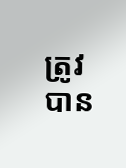ត្រូវបាន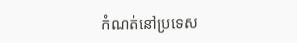កំណត់នៅប្រទេស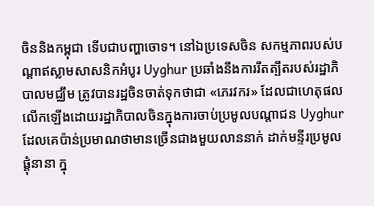ចិននិងកម្ពុជា ទើបជាបញ្ហាចោទ។ នៅឯប្រទេសចិន សកម្មភាពរបស់បណ្ដាឥស្លាមសាសនិកអំបូរ Uyghur ប្រឆាំងនឹងការរឹតត្បឹតរបស់រដ្ឋាភិបាលមជ្ឈឹម ត្រូវបានរដ្ឋចិនចាត់ទុកថាជា «ភេរវករ» ដែលជាហេតុផលលើកឡើងដោយរដ្ឋាភិបាលចិនក្នុងការចាប់ប្រមូលបណ្ដាជន Uyghur ដែលគេប៉ាន់ប្រមាណថាមានច្រើនជាងមួយលាននាក់ ដាក់មន្ទីរប្រមូលផ្ដុំនានា ក្នុ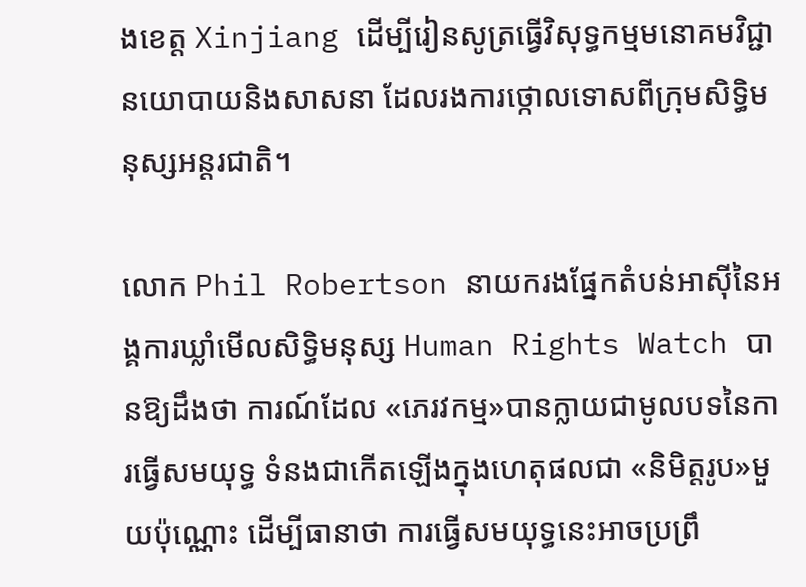ងខេត្ត Xinjiang ដើម្បីរៀនសូត្រធ្វើវិសុទ្ធកម្មមនោគមវិជ្ជានយោបាយនិងសាសនា ដែលរងការថ្កោលទោសពីក្រុមសិទ្ធិមនុស្សអន្តរជាតិ។

លោក Phil Robertson នាយករងផ្នែកតំបន់អាស៊ីនៃអង្គការឃ្លាំមើលសិទ្ធិមនុស្ស Human Rights Watch បានឱ្យដឹងថា ការណ៍ដែល «ភេរវកម្ម»បានក្លាយជាមូលបទនៃការធ្វើសមយុទ្ធ ទំនងជាកើតឡើងក្នុងហេតុផលជា «និមិត្តរូប»មួយប៉ុណ្ណោះ ដើម្បីធានាថា ការធ្វើសមយុទ្ធនេះអាចប្រព្រឹ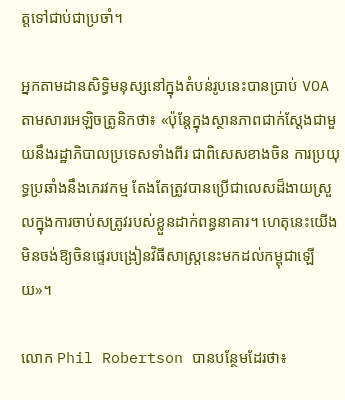ត្តទៅជាប់ជាប្រចាំ។

អ្នកតាមដានសិទ្ធិមនុស្សនៅក្នុងតំបន់រូបនេះបានប្រាប់ VOA តាមសារអេឡិចត្រូនិកថា៖ «ប៉ុន្តែក្នុងស្ថានភាពជាក់ស្ដែងជាមួយនឹងរដ្ឋាភិបាលប្រទេសទាំងពីរ ជាពិសេសខាងចិន ការប្រយុទ្ធប្រឆាំងនឹងភេរវកម្ម តែងតែត្រូវបានប្រើជាលេសដ៏ងាយស្រួលក្នុងការចាប់សត្រូវរបស់ខ្លួនដាក់ពន្ធនាគារ។ ហេតុនេះយើងមិនចង់ឱ្យចិនផ្ទេរបង្រៀនវិធីសាស្ត្រនេះមកដល់កម្ពុជាឡើយ»។

លោក Phil Robertson បានបន្ថែមដែរថា៖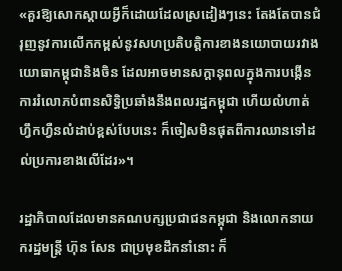«គួរឱ្យសោកស្ដាយអ្វីក៏ដោយដែលស្រដៀងៗនេះ តែងតែបានជំរុញនូវការលើកកម្ពស់នូវសហប្រតិបត្តិការខាងនយោបាយរវាងយោធាកម្ពុជានិងចិន ដែលអាចមានសក្ដានុពលក្នុងការបង្កើនការរំលោភបំពានសិទ្ធិប្រឆាំងនឹងពលរដ្ឋកម្ពុជា ហើយលំហាត់ហ្វឹកហ្វឺនលំដាប់ខ្ពស់បែបនេះ ក៏ចៀសមិនផុតពីការឈានទៅដល់ប្រការខាងលើដែរ»។

រដ្ឋាភិបាលដែលមានគណបក្សប្រជាជនកម្ពុជា និងលោកនាយករដ្ឋមន្ត្រី ហ៊ុន សែន ជាប្រមុខដឹកនាំនោះ ក៏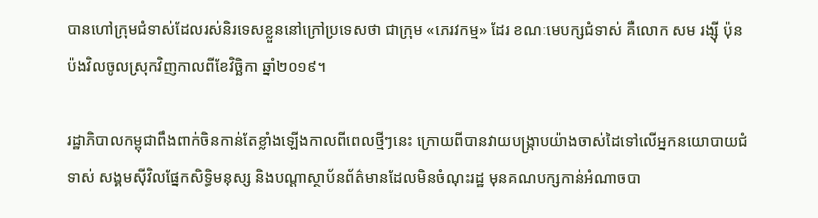បានហៅក្រុមជំទាស់ដែលរស់និរទេសខ្លួននៅក្រៅប្រទេសថា ជាក្រុម «ភេរវកម្ម» ដែរ ខណៈមេបក្សជំទាស់ គឺលោក សម រង្ស៊ី ប៉ុនប៉ងវិលចូលស្រុកវិញកាលពីខែវិច្ឆិកា ឆ្នាំ២០១៩។

រដ្ឋាភិបាលកម្ពុជាពឹងពាក់ចិនកាន់តែខ្លាំងឡើងកាលពីពេលថ្មីៗនេះ ក្រោយពីបានវាយបង្ក្រាបយ៉ាងចាស់ដៃទៅលើអ្នកនយោបាយជំទាស់ សង្គមស៊ីវិលផ្នែកសិទ្ធិមនុស្ស និងបណ្ដាស្ថាប័នព័ត៌មានដែលមិនចំណុះរដ្ឋ មុនគណបក្សកាន់អំណាចបា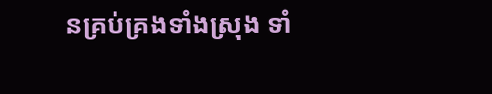នគ្រប់គ្រងទាំងស្រុង ទាំ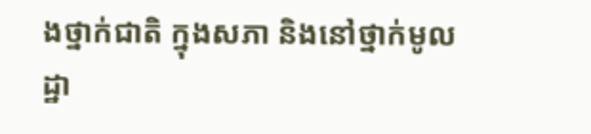ងថ្នាក់ជាតិ ក្នុងសភា និងនៅថ្នាក់មូលដ្ឋា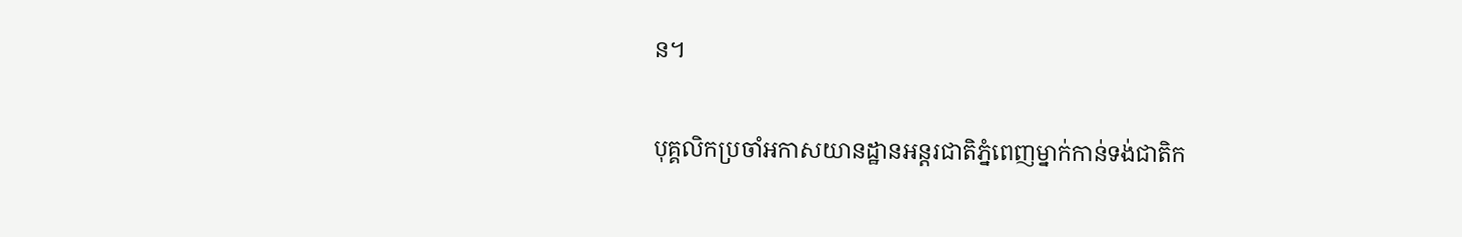ន។

បុគ្គលិកប្រចាំអកាសយានដ្ឋានអន្តរជាតិភ្នំពេញម្នាក់កាន់ទង់ជាតិក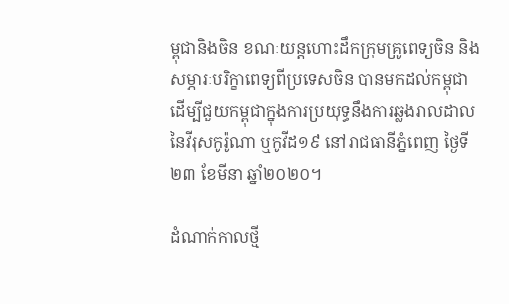ម្ពុជានិងចិន ខណៈយន្តហោះដឹកក្រុមគ្រូពេទ្យចិន និងសម្ភារៈបរិក្ខាពេទ្យពីប្រទេសចិន បានមកដល់កម្ពុជា ដើម្បីជួយកម្ពុជាក្នុងការប្រយុទ្ធនឹងការឆ្លងរាលដាលនៃវីរុសកូរ៉ូណា ឬកូវីដ១៩ នៅរាជធានីភ្នំពេញ ថ្ងៃទី២៣ ខែមីនា ឆ្នាំ២០២០។

ដំណាក់កាលថ្មី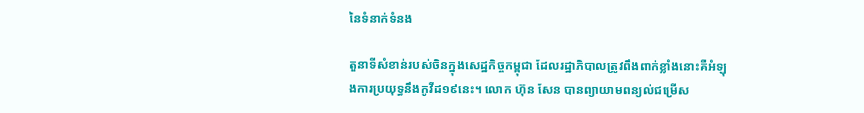នៃទំនាក់ទំនង

តួនាទីសំខាន់របស់ចិនក្នុងសេដ្ឋកិច្ចកម្ពុជា ដែលរដ្ឋាភិបាលត្រូវពឹងពាក់ខ្លាំងនោះគឺអំឡុងការប្រយុទ្ធនឹងកូវីដ១៩នេះ។ លោក ហ៊ុន សែន បានព្យាយាមពន្យល់ជម្រើស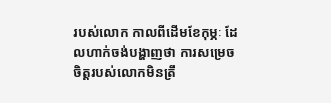របស់លោក កាលពីដើមខែកុម្ភៈ ដែលហាក់ចង់បង្ហាញថា ការសម្រេចចិត្តរបស់លោកមិនត្រឹ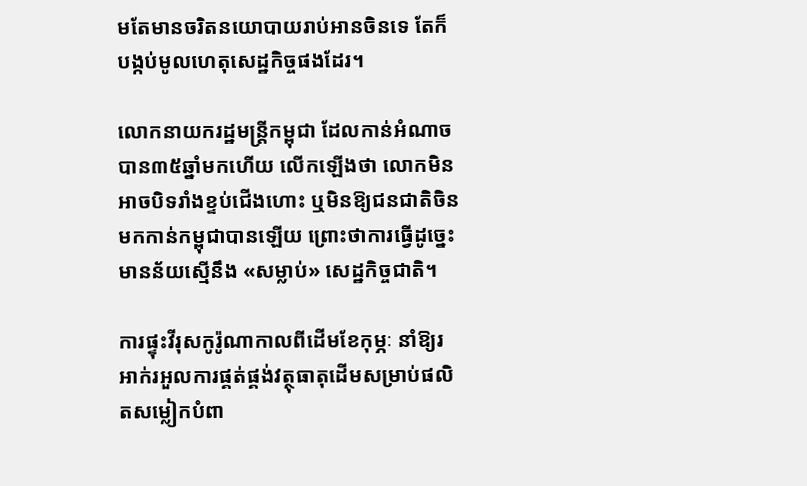មតែមានចរិតនយោបាយរាប់អានចិនទេ តែក៏បង្កប់មូលហេតុសេដ្ឋកិច្ចផងដែរ។

លោកនាយករដ្ឋមន្ត្រីកម្ពុជា ដែលកាន់អំណាចបាន៣៥ឆ្នាំមកហើយ លើកឡើងថា លោកមិនអាចបិទរាំងខ្ទប់ជើងហោះ ឬមិនឱ្យជនជាតិចិនមកកាន់កម្ពុជាបានឡើយ ព្រោះថាការធ្វើដូច្នេះមានន័យស្មើនឹង «សម្លាប់» សេដ្ឋកិច្ចជាតិ។

ការផ្ទុះវីរុសកូរ៉ូណាកាលពីដើមខែកុម្ភៈ នាំឱ្យរអាក់រអួលការផ្គត់ផ្គង់វត្ថុធាតុដើមសម្រាប់ផលិតសម្លៀកបំពា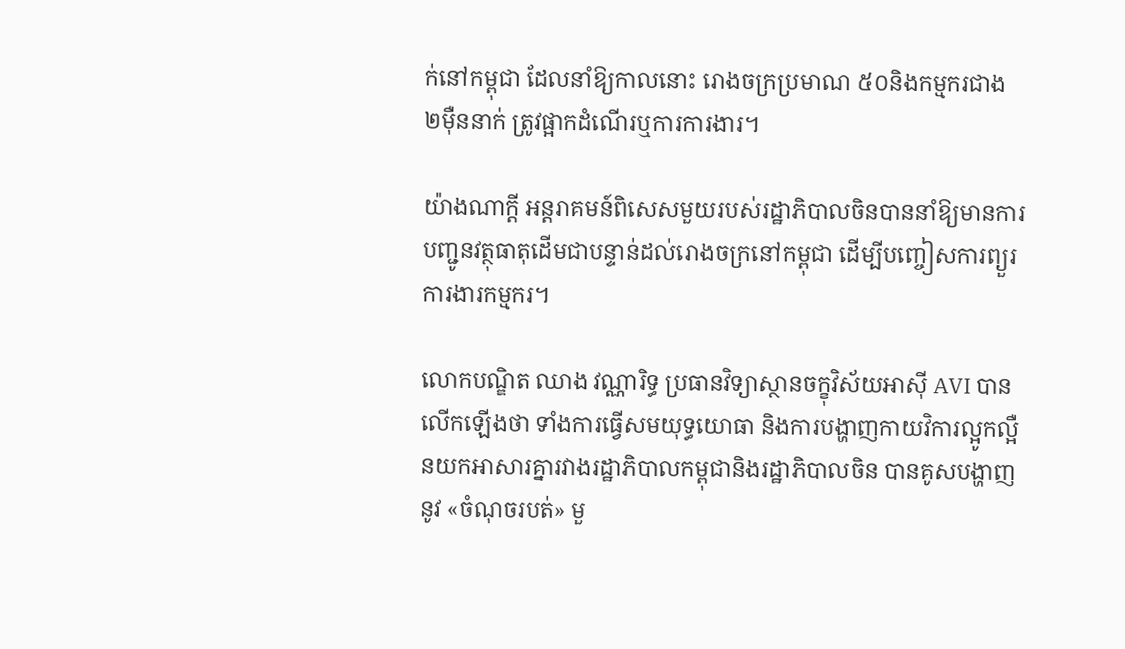ក់នៅកម្ពុជា ដែលនាំឱ្យកាលនោះ រោងចក្រប្រមាណ ៥០និងកម្មករជាង ២ម៉ឺននាក់ ត្រូវផ្អាកដំណើរឬការការងារ។

យ៉ាងណាក្ដី អន្តរាគមន៍ពិសេសមួយរបស់រដ្ឋាភិបាលចិនបាននាំឱ្យមានការបញ្ជូនវត្ថុធាតុដើមជាបន្ទាន់ដល់រោងចក្រនៅកម្ពុជា ដើម្បីបញ្ចៀសការព្យួរការងារកម្មករ។

លោកបណ្ឌិត ឈាង វណ្ណារិទ្ធ ប្រធានវិទ្យាស្ថានចក្ខុវិស័យអាស៊ី AVI បានលើកឡើងថា ទាំងការធ្វើសមយុទ្ធយោធា និងការបង្ហាញកាយវិការល្អូកល្អឺនយកអាសារគ្នារវាងរដ្ឋាភិបាលកម្ពុជានិងរដ្ឋាភិបាលចិន បានគូសបង្ហាញនូវ «ចំណុចរបត់» មួ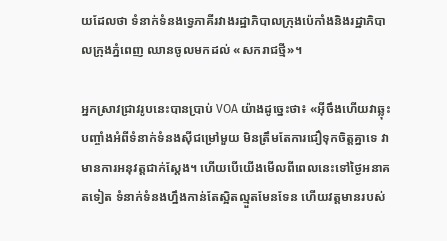យដែលថា ទំនាក់ទំនងទ្វេភាគីរវាងរដ្ឋាភិបាលក្រុងប៉េកាំងនិងរដ្ឋាភិបាលក្រុងភ្នំពេញ ឈានចូលមកដល់ «សករាជថ្មី»។

អ្នកស្រាវជ្រាវរូបនេះបានប្រាប់ VOA យ៉ាងដូច្នេះថា៖ «អ៊ីចឹងហើយវាឆ្លុះបញ្ចាំងអំពីទំនាក់ទំនងស៊ីជម្រៅមួយ មិនត្រឹមតែការជឿទុកចិត្តគ្នាទេ វាមានការអនុវត្តជាក់ស្ដែង។ ហើយបើយើងមើលពីពេលនេះទៅថ្ងៃអនាគតទៀត ទំនាក់ទំនងហ្នឹងកាន់តែស្អិតល្មួតមែនទែន ហើយវត្តមានរបស់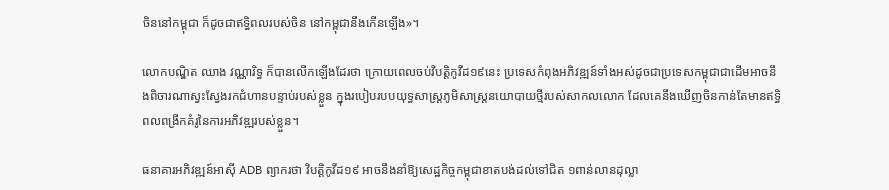ចិននៅកម្ពុជា ក៏ដូចជាឥទ្ធិពលរបស់ចិន នៅកម្ពុជានឹងកើនឡើង»។

លោកបណ្ឌិត ឈាង វណ្ណារិទ្ធ ក៏បានលើកឡើងដែរថា ក្រោយពេលចប់វិបត្តិកូវីដ១៩នេះ ប្រទេសកំពុងអភិវឌ្ឍន៍ទាំងអស់ដូចជាប្រទេសកម្ពុជាជាដើមអាចនឹងពិចារណាស្វះស្វែងរកជំហានបន្ទាប់របស់ខ្លួន ក្នុងរបៀបរបបយុទ្ធសាស្ត្រភូមិសាស្ត្រនយោបាយថ្មីរបស់សាកលលោក ដែលគេនឹងឃើញចិនកាន់តែមានឥទ្ធិពលពង្រីកគំរូនៃការអភិវឌ្ឍរបស់ខ្លួន។

ធនាគារអភិវឌ្ឍន៍អាស៊ី ADB ព្យាករថា វិបត្តិកូវីដ១៩ អាចនឹងនាំឱ្យសេដ្ឋកិច្ចកម្ពុជាខាតបង់ដល់ទៅជិត ១ពាន់លានដុល្លា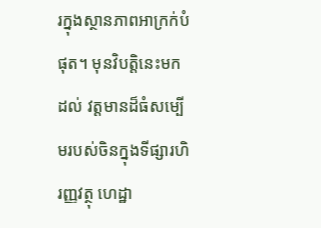រក្នុងស្ថានភាពអាក្រក់បំផុត។ មុនវិបត្តិនេះមកដល់ វត្តមានដ៏ធំសម្បើមរបស់ចិនក្នុងទីផ្សារហិរញ្ញវត្ថុ ហេដ្ឋា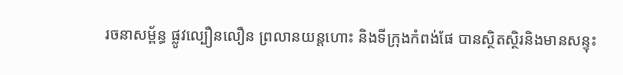រចនាសម្ព័ន្ធ ផ្លូវល្បឿនលឿន ព្រលានយន្តហោះ និងទីក្រុងកំពង់ផែ បានស្ថិតស្ថិរនិងមានសន្ទុះ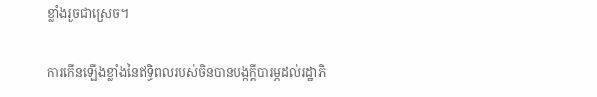ខ្លាំងរួចជាស្រេច។

ការកើនឡើងខ្លាំងនៃឥទ្ធិពលរបស់ចិនបានបង្កក្ដីបារម្ភដល់រដ្ឋាភិ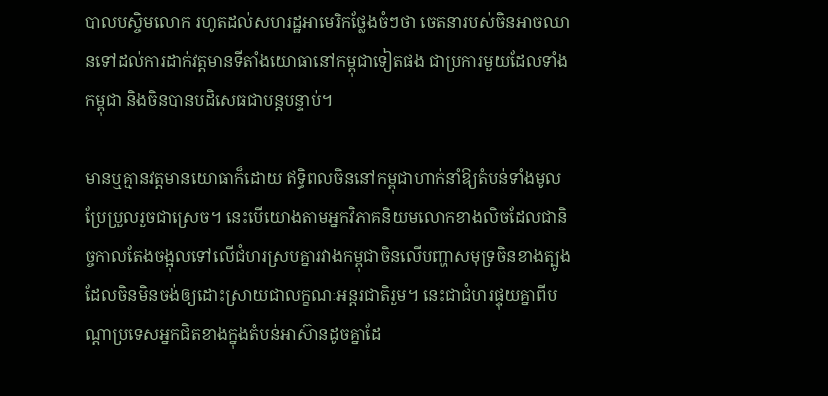បាលបស្ចិមលោក រហូតដល់សហរដ្ឋអាមេរិកថ្លែងចំៗថា ចេតនារបស់ចិនអាចឈានទៅដល់ការដាក់វត្តមានទីតាំងយោធានៅកម្ពុជាទៀតផង ជាប្រការមួយដែលទាំងកម្ពុជា និងចិនបានបដិសេធជាបន្តបន្ទាប់។

មានឬគ្មានវត្តមានយោធាក៏ដោយ ឥទ្ធិពលចិននៅកម្ពុជាហាក់នាំឱ្យតំបន់ទាំងមូលប្រែប្រួលរួចជាស្រេច។ នេះបើយោងតាមអ្នកវិភាគនិយមលោកខាងលិចដែលជានិច្ចកាលតែងចង្អុលទៅលើជំហរស្របគ្នារវាងកម្ពុជាចិនលើបញ្ហាសមុទ្រចិនខាងត្បូង ដែលចិនមិនចង់ឲ្យដោះស្រាយជាលក្ខណៈអន្តរជាតិរួម។ នេះជាជំហរផ្ទុយគ្នាពីបណ្ដាប្រទេសអ្នកជិតខាងក្នុងតំបន់អាស៊ានដូចគ្នាដែ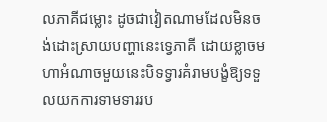លភាគីជម្លោះ ដូចជាវៀតណាមដែលមិនចង់ដោះស្រាយបញ្ហានេះទ្វេភាគី ដោយខ្លាចមហាអំណាចមួយនេះបិទទ្វារគំរាមបង្ខំឱ្យទទួលយកការទាមទាររប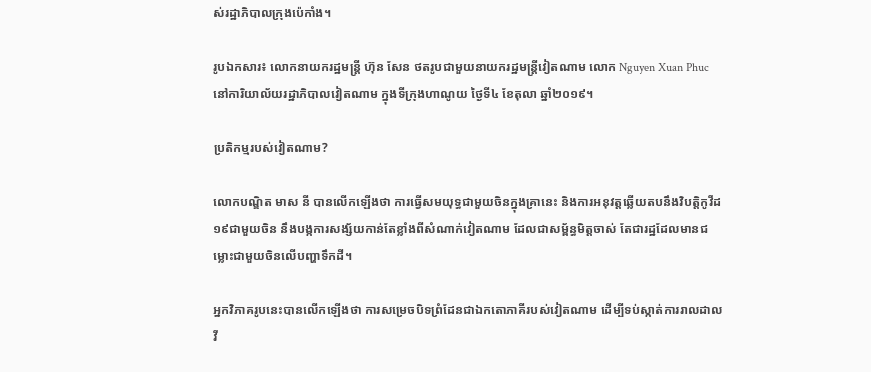ស់រដ្ឋាភិបាលក្រុងប៉េកាំង។

រូបឯកសារ៖ លោកនាយករដ្ឋមន្ត្រី ហ៊ុន សែន ថតរូបជាមួយនាយករដ្ឋមន្ត្រីវៀតណាម លោក Nguyen Xuan Phuc នៅការិយាល័យរដ្ឋាភិបាលវៀតណាម ក្នុងទីក្រុងហាណូយ ថ្ងៃទី៤ ខែតុលា ឆ្នាំ២០១៩។

ប្រតិកម្មរបស់វៀតណាម?

លោកបណ្ឌិត មាស នី បានលើកឡើងថា ការធ្វើសមយុទ្ធជាមួយចិនក្នុងគ្រានេះ និងការអនុវត្តឆ្លើយតបនឹងវិបត្តិកូវីដ១៩ជាមួយចិន នឹងបង្កការសង្ស័យកាន់តែខ្លាំងពីសំណាក់វៀតណាម ដែលជាសម្ព័ន្ធមិត្តចាស់ តែជារដ្ឋដែលមានជម្លោះជាមួយចិនលើបញ្ហាទឹកដី។

អ្នកវិភាគរូបនេះបានលើកឡើងថា ការសម្រេចបិទព្រំដែនជាឯកតោភាគីរបស់វៀតណាម ដើម្បីទប់ស្កាត់ការរាលដាលវី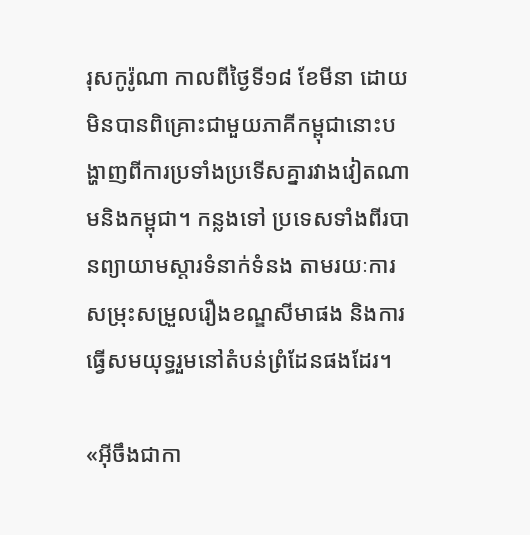រុសកូរ៉ូណា កាលពីថ្ងៃទី១៨ ខែមីនា ដោយមិនបានពិគ្រោះជាមួយភាគីកម្ពុជានោះបង្ហាញពីការប្រទាំងប្រទើសគ្នារវាងវៀតណាមនិងកម្ពុជា។ កន្លងទៅ ប្រទេសទាំងពីរបានព្យាយាមស្ដារទំនាក់ទំនង តាមរយៈការសម្រុះសម្រួលរឿងខណ្ឌសីមាផង និងការធ្វើសមយុទ្ធរួមនៅតំបន់ព្រំដែនផងដែរ។

«អ៊ីចឹងជាកា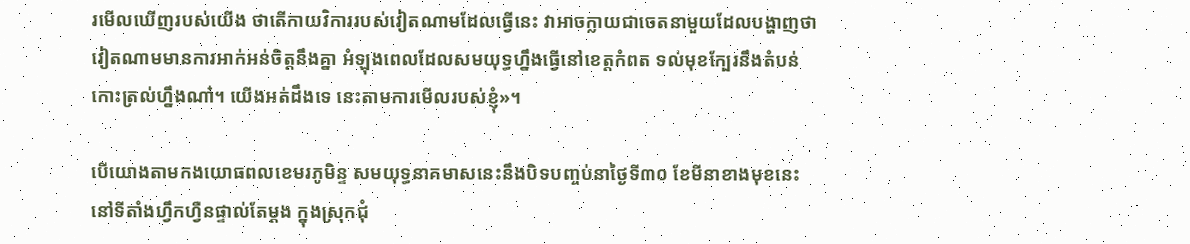រមើលឃើញរបស់យើង ថាតើកាយវិការរបស់វៀតណាមដែលធ្វើនេះ វាអាចក្លាយជាចេតនាមួយដែលបង្ហាញថា វៀតណាមមានការអាក់អន់ចិត្តនឹងគ្នា អំឡុងពេលដែលសមយុទ្ធហ្នឹងធ្វើនៅខេត្តកំពត ទល់មុខក្បែរនឹងតំបន់កោះត្រល់ហ្នឹងណា៎។ យើងអត់ដឹងទេ នេះតាមការមើលរបស់ខ្ញុំ»។

បើយោងតាមកងយោធពលខេមរភូមិន្ទ សមយុទ្ធនាគមាសនេះនឹងបិទបញ្ចប់នាថ្ងៃទី៣០ ខែមីនាខាងមុខនេះ នៅទីតាំងហ្វឹកហ្វឺនផ្ទាល់តែម្ដង ក្នុងស្រុកជុំ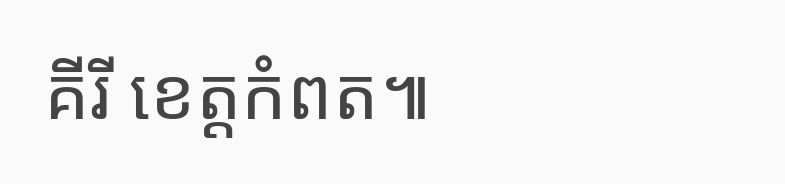គីរី ខេត្តកំពត៕